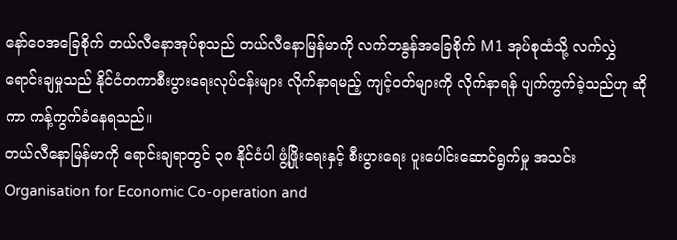နော်ဝေအခြေစိုက် တယ်လီနောအုပ်စုသည် တယ်လီနောမြန်မာကို လက်ဘနွန်အခြေစိုက် M1 အုပ်စုထံသို့ လက်လွှဲ ရောင်းချမှုသည် နိုင်ငံတကာစီးပွားရေးလုပ်ငန်းများ လိုက်နာရမည့် ကျင့်ဝတ်များကို လိုက်နာရန် ပျက်ကွက်ခဲ့သည်ဟု ဆိုကာ ကန့်ကွက်ခံနေရသည်။
တယ်လီနောမြန်မာကို ရောင်းချရာတွင် ၃၈ နိုင်ငံပါ ဖွံ့ဖြိုးရေးနှင့် စီးပွားရေး ပူးပေါင်းဆောင်ရွက်မှု အသင်း Organisation for Economic Co-operation and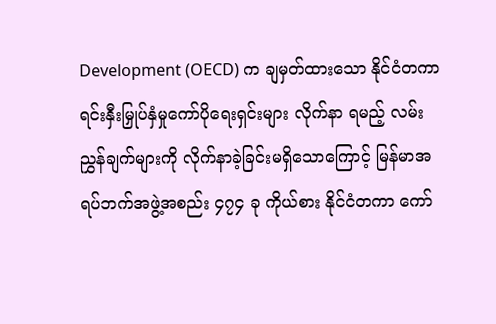Development (OECD) က ချမှတ်ထားသော နိုင်ငံတကာရင်းနှီးမြှုပ်နှံမှုကော်ပိုရေးရှင်းများ လိုက်နာ ရမည့် လမ်းညွှန်ချက်များကို လိုက်နာခဲ့ခြင်းမရှိသောကြောင့် မြန်မာအရပ်ဘက်အဖွဲ့အစည်း ၄၇၄ ခု ကိုယ်စား နိုင်ငံတကာ ကော်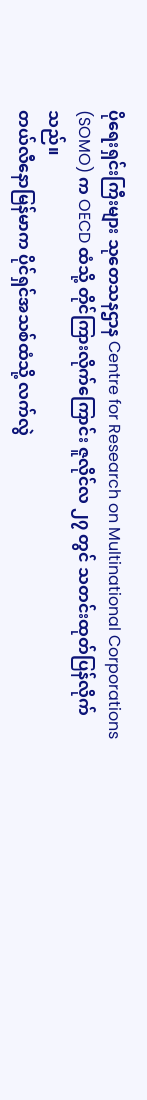ပိုရေးရှင်းကြီးများ သုတေသနဌာန Centre for Research on Multinational Corporations (SOMO) က OECD ထံသို့ တိုင်ကြားလိုက်ကြောင်း ဇူလိုင်လ ၂၇ တွင် သတင်းထုတ်ပြန်လိုက်သည်။
တယ်လီနောမြန်မာက ပိုင်ရှင်အသစ်ထံသို့ လက်လွဲ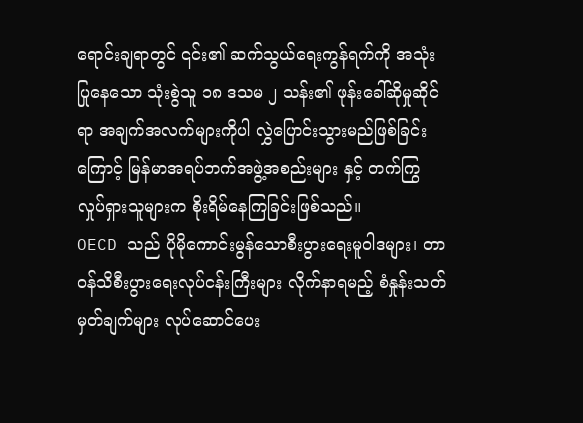ရောင်းချရာတွင် ၎င်း၏ ဆက်သွယ်ရေးကွန်ရက်ကို အသုံးပြုနေသော သုံးစွဲသူ ၁၈ ဒသမ ၂ သန်း၏ ဖုန်းခေါ်ဆိုမှုဆိုင်ရာ အချက်အလက်များကိုပါ လွှဲပြောင်းသွားမည်ဖြစ်ခြင်းကြောင့် မြန်မာအရပ်ဘက်အဖွဲ့အစည်းများ နှင့် တက်ကြွလှုပ်ရှားသူများက စိုးရိမ်နေကြခြင်းဖြစ်သည်။
OECD သည် ပိုမိုကောင်းမွန်သောစီးပွားရေးမူဝါဒများ၊ တာဝန်သိစီးပွားရေးလုပ်ငန်းကြီးများ လိုက်နာရမည့် စံနှုန်းသတ်မှတ်ချက်များ လုပ်ဆောင်ပေး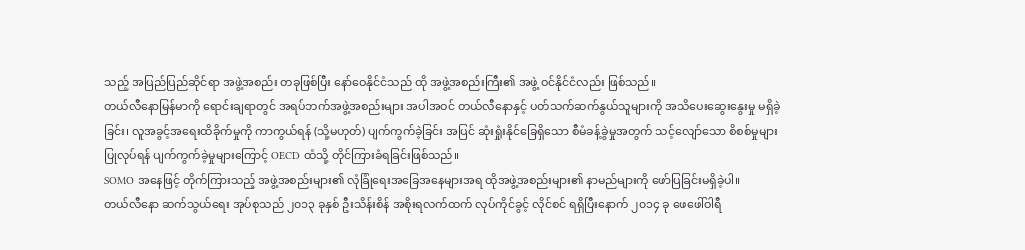သည့် အပြည်ပြည်ဆိုင်ရာ အဖွဲ့အစည်း တခုဖြစ်ပြီး နော်ဝေနိုင်ငံသည် ထို အဖွဲ့အစည်းကြီး၏ အဖွဲ့ ဝင်နိုင်ငံလည်း ဖြစ်သည်။
တယ်လီနောမြန်မာကို ရောင်းချရာတွင် အရပ်ဘက်အဖွဲ့အစည်းများ အပါအဝင် တယ်လီနောနှင့် ပတ်သက်ဆက်နွယ်သူများကို အသိပေးဆွေးနွေးမှု မရှိခဲ့ခြင်း၊ လူအခွင့်အရေးထိခိုက်မှုကို ကာကွယ်ရန် (သို့မဟုတ်) ပျက်ကွက်ခဲ့ခြင်း အပြင် ဆုံးရှုံးနိုင်ခြေရှိသော စီမံခန့်ခွဲမှုအတွက် သင့်လျော်သော စိစစ်မှုများ ပြုလုပ်ရန် ပျက်ကွက်ခဲ့မှုများကြောင့် OECD ထံသို့ တိုင်ကြားခံရခြင်းဖြစ်သည်။
SOMO အနေဖြင့် တိုက်ကြားသည့် အဖွဲ့အစည်းများ၏ လုံခြုံရေးအခြေအနေများအရ ထိုအဖွဲ့အစည်းများ၏ နာမည်များကို ဖော်ပြခြင်းမရှိခဲ့ပါ။
တယ်လီနော ဆက်သွယ်ရေး အုပ်စုသည် ၂၀၁၃ ခုနှစ် ဦးသိန်းစိန် အစိုးရလက်ထက် လုပ်ကိုင်ခွင့် လိုင်စင် ရရှိပြီးနောက် ၂၀၁၄ ခု ဖေဖေါ်ဝါရီ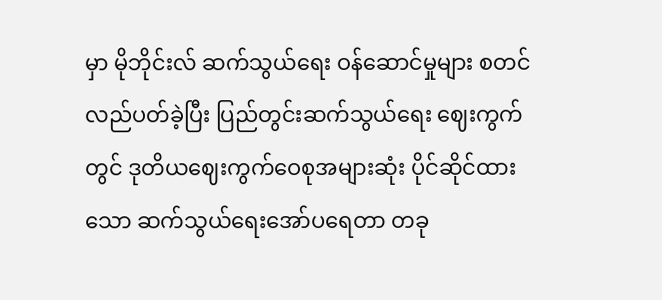မှာ မိုဘိုင်းလ် ဆက်သွယ်ရေး ဝန်ဆောင်မှုများ စတင်လည်ပတ်ခဲ့ပြီး ပြည်တွင်းဆက်သွယ်ရေး ဈေးကွက်တွင် ဒုတိယဈေးကွက်ဝေစုအများဆုံး ပိုင်ဆိုင်ထားသော ဆက်သွယ်ရေးအော်ပရေတာ တခု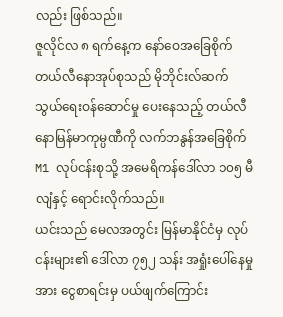လည်း ဖြစ်သည်။
ဇူလိုင်လ ၈ ရက်နေ့က နော်ဝေအခြေစိုက် တယ်လီနောအုပ်စုသည် မိုဘိုင်းလ်ဆက်သွယ်ရေးဝန်ဆောင်မှု ပေးနေသည့် တယ်လီနောမြန်မာကုမ္ပဏီကို လက်ဘနွန်အခြေစိုက် M1 လုပ်ငန်းစုသို့ အမေရိကန်ဒေါ်လာ ၁၀၅ မီလျံနှင့် ရောင်းလိုက်သည်။
ယင်းသည် မေလအတွင်း မြန်မာနိုင်ငံမှ လုပ်ငန်းများ၏ ဒေါ်လာ ၇၅၂ သန်း အရှုံးပေါ်နေမှုအား ငွေစာရင်းမှ ပယ်ဖျက်ကြောင်း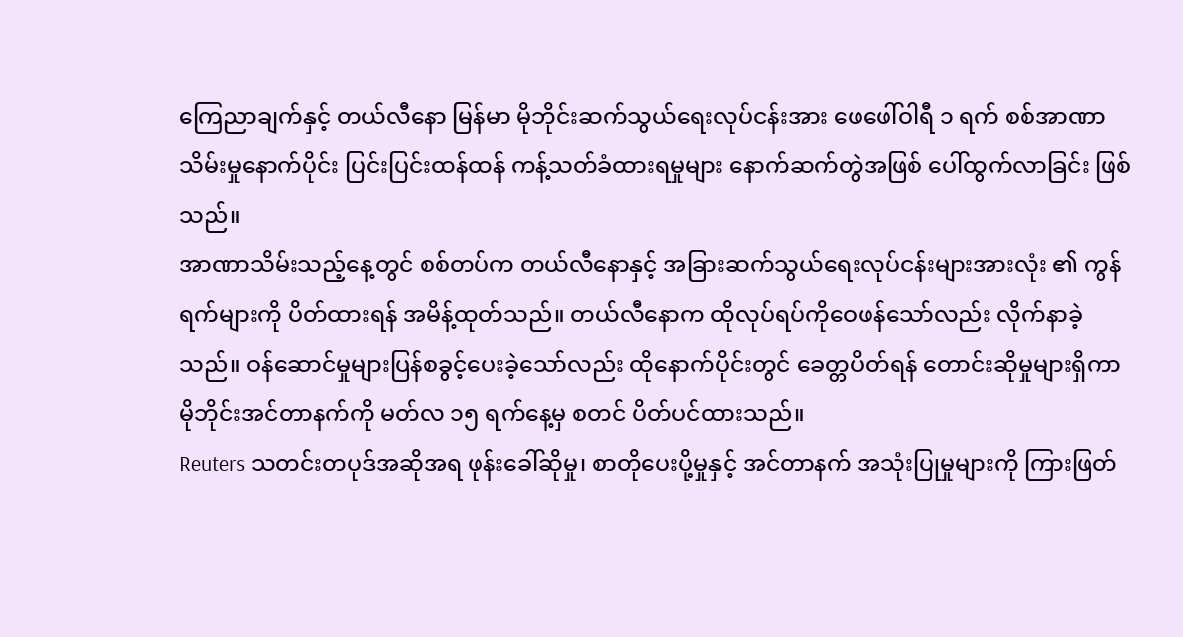ကြေညာချက်နှင့် တယ်လီနော မြန်မာ မိုဘိုင်းဆက်သွယ်ရေးလုပ်ငန်းအား ဖေဖေါ်ဝါရီ ၁ ရက် စစ်အာဏာသိမ်းမှုနောက်ပိုင်း ပြင်းပြင်းထန်ထန် ကန့်သတ်ခံထားရမှုများ နောက်ဆက်တွဲအဖြစ် ပေါ်ထွက်လာခြင်း ဖြစ်သည်။
အာဏာသိမ်းသည့်နေ့တွင် စစ်တပ်က တယ်လီနောနှင့် အခြားဆက်သွယ်ရေးလုပ်ငန်းများအားလုံး ၏ ကွန်ရက်များကို ပိတ်ထားရန် အမိန့်ထုတ်သည်။ တယ်လီနောက ထိုလုပ်ရပ်ကိုဝေဖန်သော်လည်း လိုက်နာခဲ့သည်။ ဝန်ဆောင်မှုများပြန်စခွင့်ပေးခဲ့သော်လည်း ထိုနောက်ပိုင်းတွင် ခေတ္တပိတ်ရန် တောင်းဆိုမှုများရှိကာ မိုဘိုင်းအင်တာနက်ကို မတ်လ ၁၅ ရက်နေ့မှ စတင် ပိတ်ပင်ထားသည်။
Reuters သတင်းတပုဒ်အဆိုအရ ဖုန်းခေါ်ဆိုမှု၊ စာတိုပေးပို့မှုနှင့် အင်တာနက် အသုံးပြုမှုများကို ကြားဖြတ်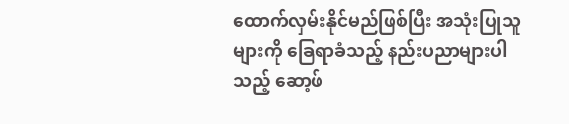ထောက်လှမ်းနိုင်မည်ဖြစ်ပြီး အသုံးပြုသူများကို ခြေရာခံသည့် နည်းပညာများပါသည့် ဆော့ဖ်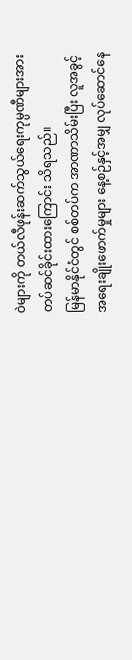ဝဲများကို တယ်လီဖုန်းဆက်သွယ်ရေးကုမ္ပဏီများအား တပ်ဆင်ခိုင်းထားကြောင်း သိရသည်။
မြန်မာနိုင်ငံတွင် စစ်တပ်က အာဏာသိမ်းပြီး လူအခွင့်အရေးချိုးဖောက်မှုများ နေ့စဉ်နှင့်အမျှ လုပ်ဆောင်နေ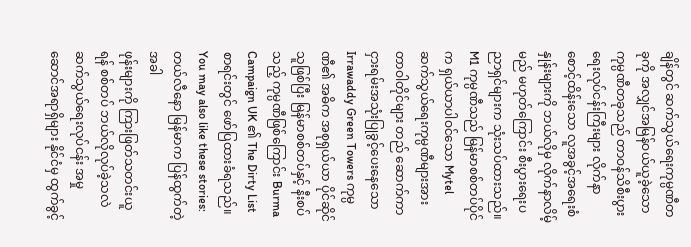ချိန်တွင် ဆက်သွယ်ရေးကုမ္ပဏီတခုကို အလျှင်အမြန်ဝယ်ယူခဲ့သော ကုမ္ပဏီတခုသည် တာဝန်သိစီးပွားရေးလုပ်ငန်းကြီးများ လိုက်နာစောင့်ထိန်းသော လူအခွင့်အရေးစံနှုန်းများကို ဘယ်လိုမှ လိုက်နာလိမ့်မည် မဟုတ်ကြောင်း စီးပွားရေးပညာရှင်များက သုံးသပ်ထားသည်။
M1 ကုမ္ပဏီသည် မြန်မာစစ်တပ်ပိုင်က ရှယ်ယာပါဝင်သော Mytel ဆက်သွယ်ရေးကုမ္ပဏီများအား တာဝါတိုင်များ တည် ဆောက်ကာ ငှားရမ်းအသုံးပြုခွင့်ပေးနေသော Irrawaddy Green Towers ကုမ္ပဏီ၏ အဓိက အစုရှယ်ယာ ပိုင်ဆိုင် သူဖြစ်ပြီး မြန်မာစစ်တပ်နှင့် နီးစပ်သည့် ကုမ္ပဏီဖြစ်ကြောင်း Burma Campaign UK ၏ The Dirty List စာရင်းတွင် ဖော်ပြထားခံရသည်။
You may also like these stories:
တယ်လီနော မြန်မာက ပြန်ထွက်တဲ့အခါ
ဖုန်းများကို ကြားဖြတ်သတင်းယူရန် စစ်တပ် ဘယ်လိုလုပ်ခဲ့သလဲ
ဆက်သွယ်ရေးလုပ်ငန်း အမှုဆောင်အရာရှိများ နိုင်ငံမှ ထွက်ခွင့်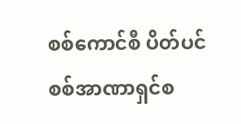စစ်ကောင်စီ ပိတ်ပင်
စစ်အာဏာရှင်စ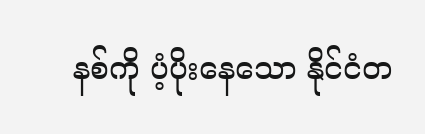နစ်ကို ပံ့ပိုးနေသော နိုင်ငံတ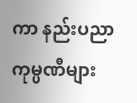ကာ နည်းပညာကုမ္ပဏီများ